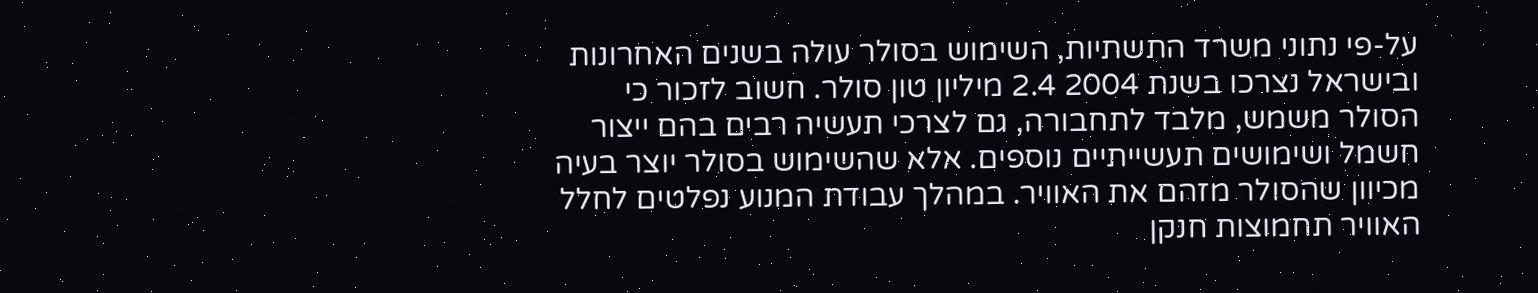על-פי נתוני משרד התשתיות, השימוש בסולר עולה בשנים האחרונות ובישראל נצרכו בשנת 2004 2.4 מיליון טון סולר. חשוב לזכור כי הסולר משמש, מלבד לתחבורה, גם לצרכי תעשיה רבים בהם ייצור חשמל ושימושים תעשייתיים נוספים. אלא שהשימוש בסולר יוצר בעיה מכיוון שהסולר מזהם את האוויר. במהלך עבודת המנוע נפלטים לחלל האוויר תחמוצות חנקן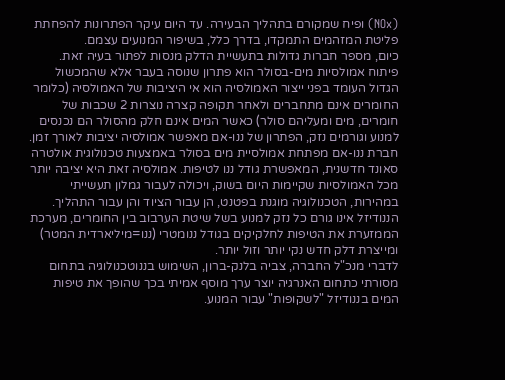(NOx) ופיח שמקורם בתהליך הבעירה. עד היום עיקר הפתרונות להפחתת פליטת המזהמים התמקדו, בדרך כלל, בשיפור המנועים עצמם.
כיום, מספר חברות גדולות בתעשיית הדלק מנסות לפתור בעיה זאת. פיתוח אמולסיות מים-בסולר הוא פתרון שנוסה בעבר אלא שהמכשול הגדול העומד בפני ייצור האמולסיה הוא אי היציבות של האמולסיה (כלומר החומרים אינם מתחברים ולאחר תקופה קצרה נוצרות 2 שכבות של חומרים, מים ומעליהם סולר) כאשר המים אינם חלק מהסולר הם נכנסים למנוע וגורמים נזק, הפתרון של ננו-אם מאפשר אמולסיה יציבות לאורך זמן.
חברת ננו-אם מפתחת אמולסיית מים בסולר באמצעות טכנולוגית אולטרה סאונד חדשנית, המאפשרת גודל ננו לטיפות. אמולסיה זאת היא יציבה יותר מכל האמולסיות שקיימות היום בשוק, ויכולה לעבור גמלון תעשייתי במהירות, הטכנולוגיה מוגנת בפטנט, הן עבור הציוד והן עבור התהליך. הננודיזל אינו גורם כל נזק למנוע בשל שיטת הערבוב בין החומרים, מערכת הממזערת את הטיפות לחלקיקים בגודל ננומטרי (ננו=מיליארדית המטר) ומייצרת דלק חדש נקי יותר וזול יותר.
לדברי מנכ"ל החברה, צביה בלנק-ברון, השימוש בננוטכנולוגיה בתחום מסורתי כתחום האנרגיה יוצר ערך מוסף אמיתי בכך שהופך את טיפות המים בננודיזל "לשקופות" עבור המנוע.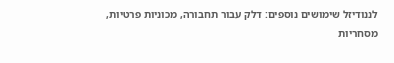לננודיזל שימושים נוספים: דלק עבור תחבורה, מכוניות פרטיות, מסחריות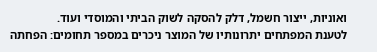ואוניות, ייצור חשמל, דלק להסקה לשוק הביתי והמוסדי ועוד.
לטענת המפתחים יתרונותיו של המוצר ניכרים במספר תחומים: הפחתה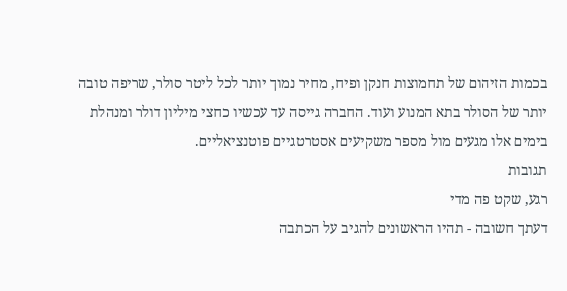בכמות הזיהום של תחמוצות חנקן ופיח, מחיר נמוך יותר לכל ליטר סולר, שריפה טובה יותר של הסולר בתא המנוע ועוד. החברה גייסה עד עכשיו כחצי מיליון דולר ומנהלת בימים אלו מגעים מול מספר משקיעים אסטרטגיים פוטנציאליים.
תגובות
רגע, שקט פה מדי
דעתך חשובה - תהיו הראשונים להגיב על הכתבה